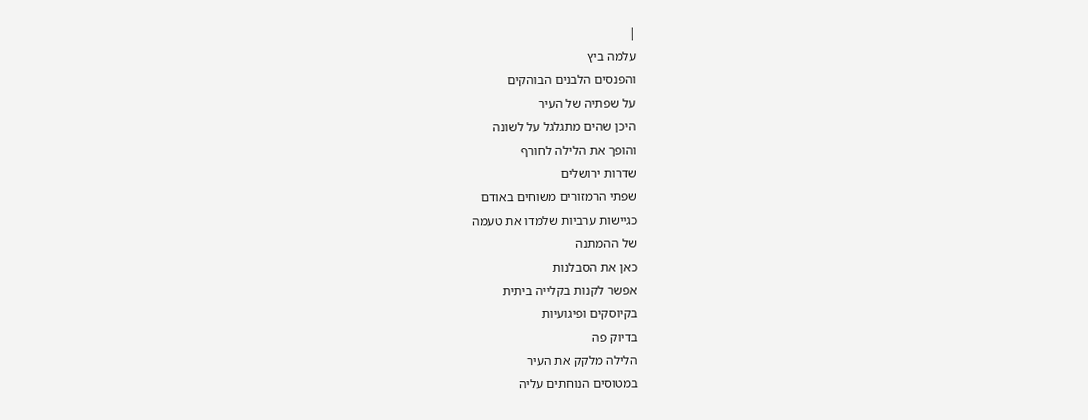|
עלמה ביץ
והפנסים הלבנים הבוהקים
על שפתיה של העיר
היכן שהים מתגלגל על לשונה
והופך את הלילה לחורף
שדרות ירושלים
שפתי הרמזורים משוחים באודם
כגיישות ערביות שלמדו את טעמה
של ההמתנה
כאן את הסבלנות
אפשר לקנות בקלייה ביתית
בקיוסקים ופיגועיות
בדיוק פה
הלילה מלקק את העיר
במטוסים הנוחתים עליה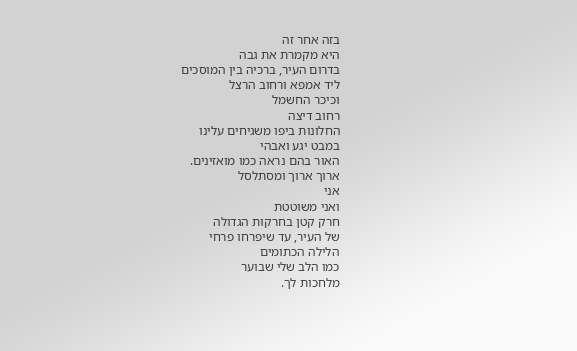בזה אחר זה
היא מקמרת את גבה
בדרום העיר, ברכיה בין המוסכים
ליד אמפא ורחוב הרצל
וכיכר החשמל
רחוב דיצה
החלונות ביפו משגיחים עלינו
במבט יגע ואבהי
האור בהם נראה כמו מואזינים.
ארוך ארוך ומסתלסל
אני
ואני משוטטת
חרק קטן בחרקות הגדולה
של העיר, עד שיפרחו פרחי
הלילה הכתומים
כמו הלב שלי שבוער
מלחכות לך.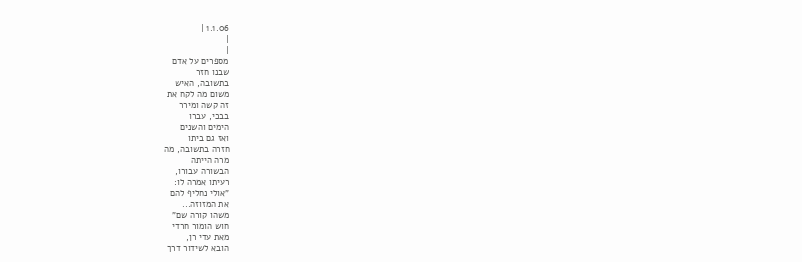1.1.06 |
|
|
מספרים על אדם
שבנו חזר
בתשובה, האיש
משום מה לקח את
זה קשה ומירר
בבכי, עברו
הימים והשנים
ואז גם ביתו
חזרה בתשובה, מה
מרה הייתה
הבשורה עבורו,
רעיתו אמרה לו:
"אולי נחליף להם
את המזוזה...
משהו קורה שם"
חוש הומור חרדי
מאת עדי רן,
הובא לשידור דרך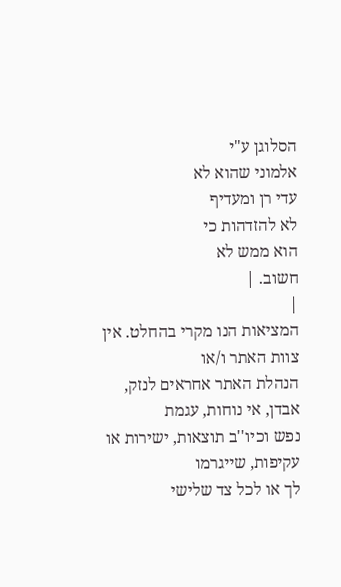הסלוגן ע"י
אלמוני שהוא לא
עדי רן ומעדיף
לא להזדהות כי
הוא ממש לא
חשוב. |
|
המציאות הנו מקרי בהחלט. אין צוות האתר ו/או
הנהלת האתר אחראים לנזק, אבדן, אי נוחות, עגמת
נפש וכיו''ב תוצאות, ישירות או עקיפות, שייגרמו
לך או לכל צד שלישי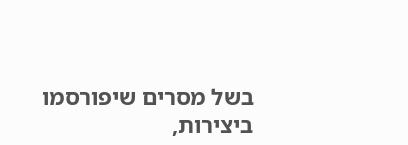בשל מסרים שיפורסמו
ביצירות,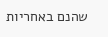שהנם באחריות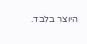היוצר בלבד.